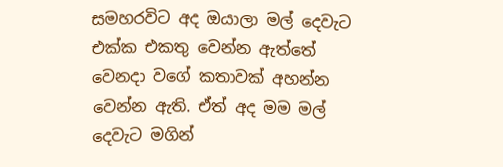සමහරවිට අද ඔයාලා මල් දෙවැට එක්ක එකතු වෙන්න ඇත්තේ වෙනදා වගේ කතාවක් අහන්න වෙන්න ඇති. ඒත් අද මම මල් දෙවැට මගින්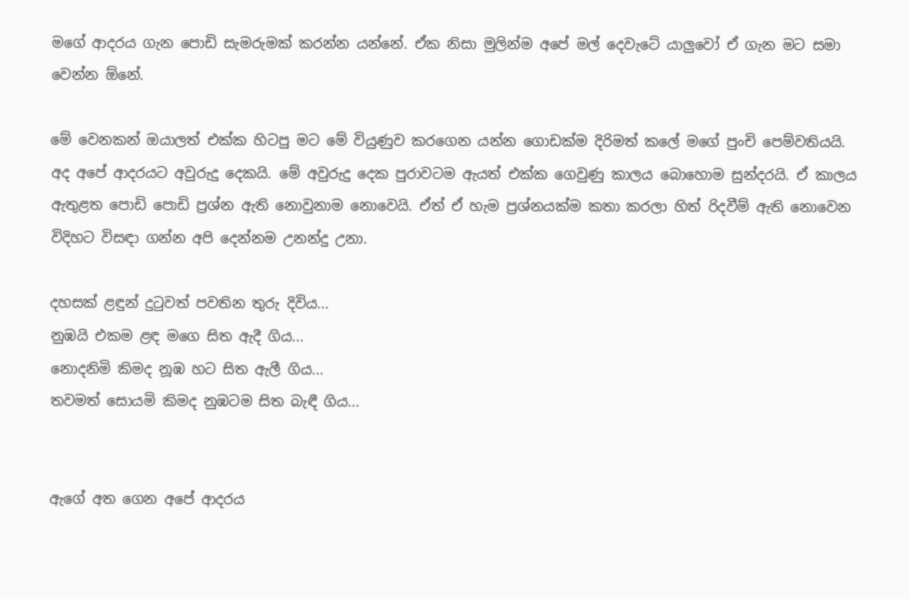මගේ ආදරය ගැන පොඩි සැමරුමක් කරන්න යන්නේ. ඒක නිසා මුලින්ම අපේ මල් දෙවැටේ යාලුවෝ ඒ ගැන මට සමා වෙන්න ඕනේ.

මේ වෙනකන් ඔයාලත් එක්ක හිටපු මට මේ වියුණුව කරගෙන යන්න ගොඩක්ම දිරිමත් කලේ මගේ පුංචි පෙම්වතියයි. අද අපේ ආදරයට අවුරුදු දෙකයි. මේ අවුරුදු දෙක පුරාවටම ඇයත් එක්ක ගෙවුණු කාලය බොහොම සුන්දරයි. ඒ කාලය ඇතුළත පොඩි පොඩි ප්‍රශ්න ඇති නොවුනාම නොවෙයි. ඒත් ඒ හැම ප්‍රශ්නයක්ම කතා කරලා හිත් රිදවීම් ඇති නොවෙන විදිහට විසඳා ගන්න අපි දෙන්නම උනන්දු උනා.

දහසක් ළඳුන් දුටුවත් පවතින තුරු දිවිය...
නුඹයි එකම ළඳ මගෙ සිත ඇදී ගිය...
නොදනිමි කිමද නූඹ හට සිත ඇලී ගිය...
තවමත් සොයමි කිමද නුඹටම සිත බැඳී ගිය...


ඇගේ අත ගෙන අපේ ආදරය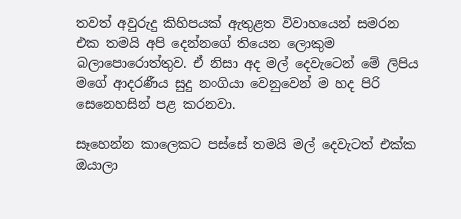තවත් අවුරුදු කිහිපයක් ඇතුළත විවාහයෙන් සමරන එක තමයි අපි දෙන්නගේ තියෙන ලොකුම බලාපොරොත්තුව. ඒ නිසා අද මල් දෙවැටෙන් මේ ලිපිය මගේ ආදරණීය සුදු නංගියා වෙනුවෙන් ම හද පිරි සෙනෙහසින් පළ කරනවා.

සෑහෙන්න කාලෙකට පස්සේ තමයි මල් දෙවැටත් එක්ක ඔයාලා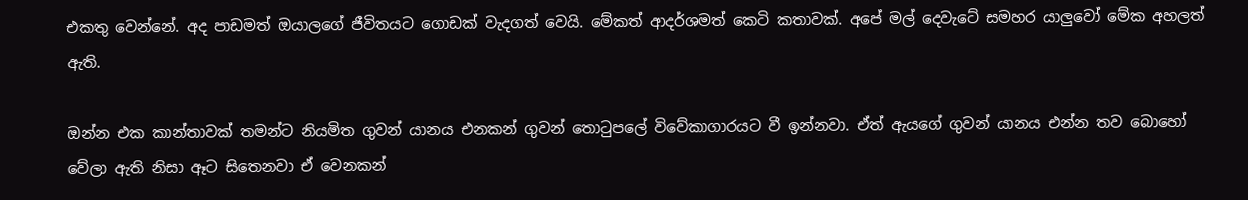එකතු වෙන්නේ. අද පාඩමත් ඔයාලගේ ජීවිතයට ගොඩක් වැදගත් වෙයි. මේකත් ආදර්ශමත් කෙටි කතාවක්. අපේ මල් දෙවැටේ සමහර යාලුවෝ මේක අහලත් ඇති.

ඔන්න එක කාන්තාවක් තමන්ට නියමිත ගුවන් යානය එනකන් ගුවන් තොටුපලේ විවේකාගාරයට වී ඉන්නවා. ඒත් ඇයගේ ගුවන් යානය එන්න තව බොහෝ වේලා ඇති නිසා ඈට සිතෙනවා ඒ වෙනකන්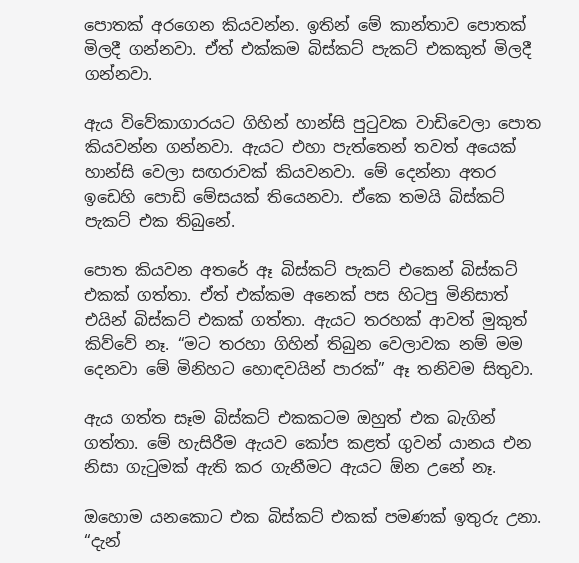පොතක් අරගෙන කියවන්න. ඉතින් මේ කාන්තාව පොතක් මිලදී ගන්නවා. ඒත් එක්කම බිස්කට් පැකට් එකකුත් මිලදී ගන්නවා.

ඇය විවේකාගාරයට ගිහින් හාන්සි පුටුවක වාඩිවෙලා පොත කියවන්න ගන්නවා. ඇයට එහා පැත්තෙන් තවත් අයෙක් හාන්සි වෙලා සඟරාවක් කියවනවා. මේ දෙන්නා අතර ඉඩෙහි පොඩි මේසයක් තියෙනවා. ඒකෙ තමයි බිස්කට් පැකට් එක තිබුනේ.

පොත කියවන අතරේ ඈ බිස්කට් පැකට් එකෙන් බිස්කට් එකක් ගත්තා. ඒත් එක්කම අනෙක් පස හිටපු මිනිසාත් එයින් බිස්කට් එකක් ගත්තා. ඇයට තරහක් ආවත් මුකුත් කිව්වේ නෑ. “මට තරහා ගිහින් තිබුන වෙලාවක නම් මම දෙනවා මේ මිනිහට හොඳවයින් පාරක්” ඈ තනිවම සිතුවා.

ඇය ගත්ත සෑම බිස්කට් එකකටම ඔහුත් එක බැගින් ගත්තා. මේ හැසිරීම ඇයව කෝප කළත් ගුවන් යානය එන නිසා ගැටුමක් ඇති කර ගැනීමට ඇයට ඕන උනේ නෑ.

ඔහොම යනකොට එක බිස්කට් එකක් පමණක් ඉතුරු උනා. “දැන්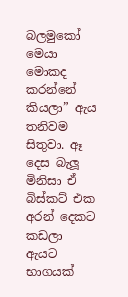බලමුකෝ මෙයා මොකද කරන්නේ කියලා” ඇය තනිවම සිතුවා. ඈ දෙස බැලූ මිනිසා ඒ බිස්කට් එක අරන් දෙකට කඩලා ඇයට භාගයක්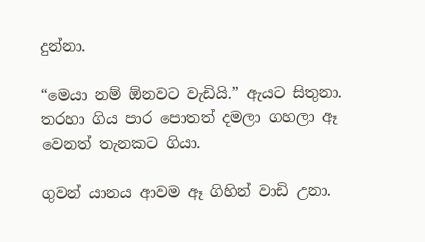දුන්නා.

“මෙයා නම් ඕනවට වැඩියි.” ඇයට සිතුනා. තරහා ගිය පාර පොතත් දමලා ගහලා ඈ වෙනත් තැනකට ගියා.

ගුවන් යානය ආවම ඈ ගිහින් වාඩි උනා.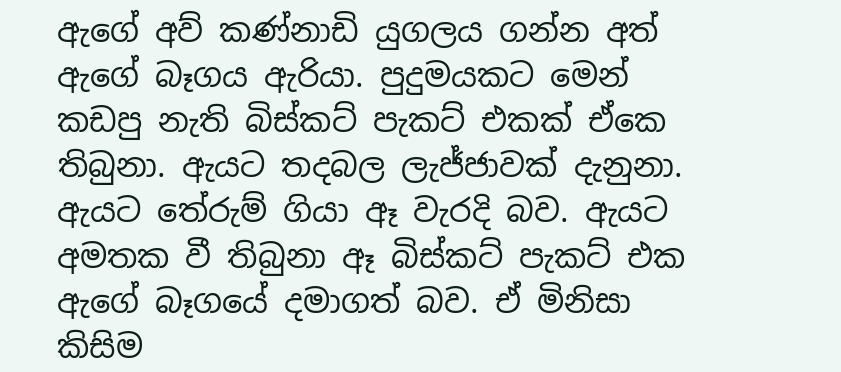ඇගේ අව් කණ්නාඩි යුගලය ගන්න අත් ඇගේ බෑගය ඇරියා. පුදුමයකට මෙන් කඩපු නැති බිස්කට් පැකට් එකක් ඒකෙ තිබුනා. ඇයට තදබල ලැජ්ජාවක් දැනුනා. ඇයට තේරුම් ගියා ඈ වැරදි බව. ඇයට අමතක වී තිබුනා ඈ බිස්කට් පැකට් එක ඇගේ බෑගයේ දමාගත් බව. ඒ මිනිසා කිසිම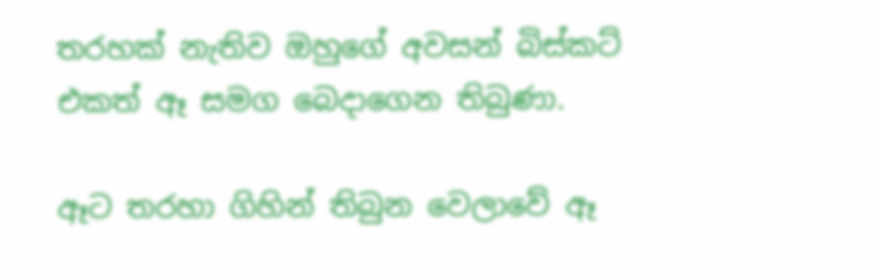තරහක් නැතිව ඔහුගේ අවසන් බිස්කට් එකත් ඈ සමග බෙදාගෙන තිබුණා.

ඈට තරහා ගිහින් තිබුන වෙලාවේ ඈ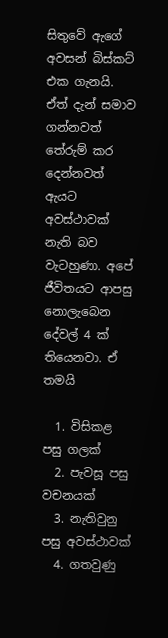සිතුවේ ඇගේ අවසන් බිස්කට් එක ගැනයි. ඒත් දැන් සමාව ගන්නවත් තේරුම් කර දෙන්නවත් ඇයට අවස්ථාවක් නැති බව වැටහුණා. අපේ ජීවිතයට ආපසු නොලැබෙන දේවල් 4 ක් තියෙනවා. ඒ තමයි

  1. විසිකළ පසු ගලක්
  2. පැවසූ පසු වචනයක්
  3. නැතිවුනු පසු අවස්ථාවක්
  4. ගතවුණු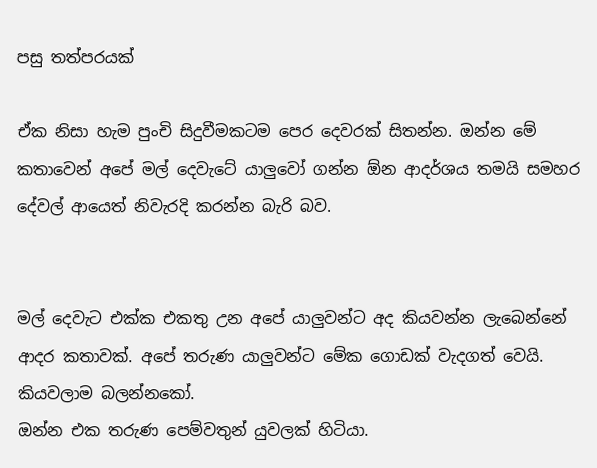පසු තත්පරයක්

ඒක නිසා හැම පුංචි සිදුවීමකටම පෙර දෙවරක් සිතන්න. ඔන්න මේ කතාවෙන් අපේ මල් දෙවැටේ යාලුවෝ ගන්න ඕන ආදර්ශය තමයි සමහර දේවල් ආයෙත් නිවැරදි කරන්න බැරි බව.


මල් දෙවැට එක්ක එකතු උන අපේ යාලුවන්ට අද කියවන්න ලැබෙන්නේ ආදර කතාවක්. අපේ තරුණ යාලුවන්ට මේක ගොඩක් වැදගත් වෙයි. කියවලාම බලන්නකෝ.
ඔන්න එක තරුණ පෙම්වතුන් යුවලක් හිටියා.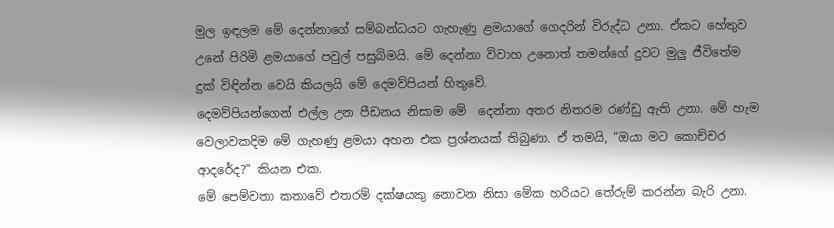මුල ඉඳලම මේ දෙන්නාගේ සම්බන්ධයට ගැහැණු ළමයාගේ ගෙදරින් විරුද්ධ උනා. ඒකට හේතුව උනේ පිරිමි ළමයාගේ පවුල් පසුබිමයි. මේ දෙන්නා විවාහ උනොත් තමන්ගේ දුවට මුලු ජීවිතේම දුක් විඳින්න වෙයි කියලයි මේ දෙමව්පියන් හිතුවේ.
දෙමව්පියන්ගෙන් එල්ල උන පීඩනය නිසාම මේ  දෙන්නා අතර නිතරම රණ්ඩු ඇති උනා. මේ හැම වෙලාවකදිම මේ ගැහණු ළමයා අහන එක ප්‍රශ්නයක් තිබුණා. ඒ තමයි, “ඔයා මට කොච්චර ආදරේද?” කියන එක.
මේ පෙම්වතා කතාවේ එතරම් දක්ෂයකු නොවන නිසා මේක හරියට තේරුම් කරන්න බැරි උනා.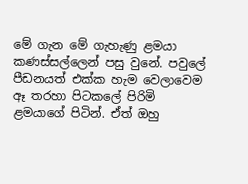මේ ගැන මේ ගැහැණු ළමයා කණස්සල්ලෙන් පසු වුනේ. පවුලේ පීඩනයත් එක්ක හැම වෙලාවෙම ඈ තරහා පිටකලේ පිරිමි ළමයාගේ පිටින්. ඒත් ඔහු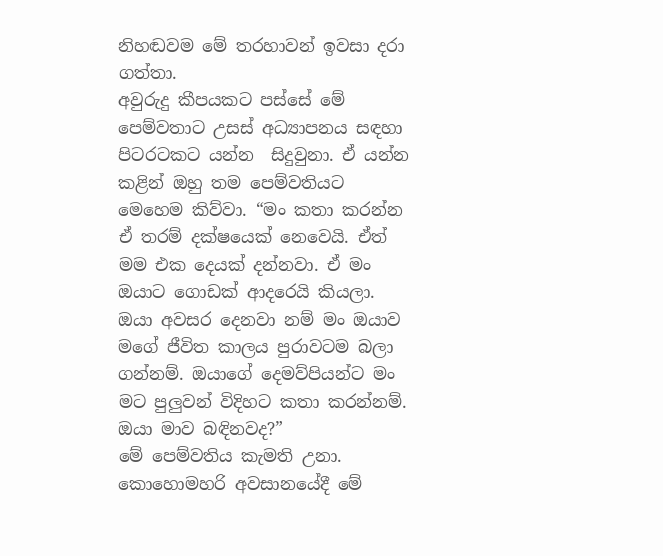නිහඬවම මේ තරහාවන් ඉවසා දරා ගත්තා.
අවුරුදු කීපයකට පස්සේ මේ පෙම්වතාට උසස් අධ්‍යාපනය සඳහා පිටරටකට යන්න  සිදුවුනා. ඒ යන්න කළින් ඔහු තම පෙම්වතියට මෙහෙම කිව්වා. “මං කතා කරන්න ඒ තරම් දක්ෂයෙක් නෙවෙයි. ඒත් මම එක දෙයක් දන්නවා. ඒ මං ඔයාට ගොඩක් ආදරෙයි කියලා. ඔයා අවසර දෙනවා නම් මං ඔයාව මගේ ජීවිත කාලය පුරාවටම බලා ගන්නම්. ඔයාගේ දෙමව්පියන්ට මං මට පුලුවන් විදිහට කතා කරන්නම්. ඔයා මාව බඳිනවද?”
මේ පෙම්වතිය කැමති උනා. කොහොමහරි අවසානයේදී මේ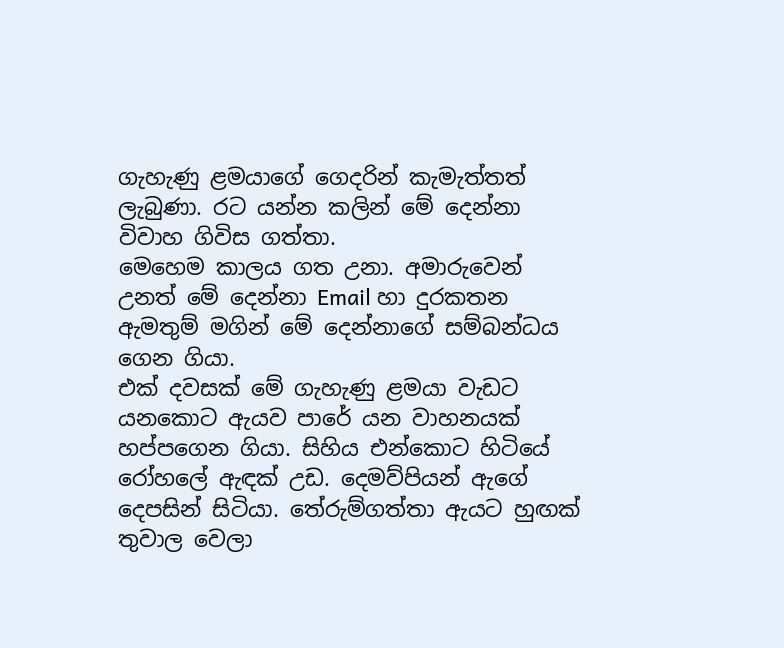ගැහැණු ළමයාගේ ගෙදරින් කැමැත්තත් ලැබුණා. රට යන්න කලින් මේ දෙන්නා විවාහ ගිවිස ගත්තා.
මෙහෙම කාලය ගත උනා. අමාරුවෙන් උනත් මේ දෙන්නා Email හා දුරකතන ඇමතුම් මගින් මේ දෙන්නාගේ සම්බන්ධය ගෙන ගියා.
එක් දවසක් මේ ගැහැණු ළමයා වැඩට යනකොට ඇයව පාරේ යන වාහනයක් හප්පගෙන ගියා. සිහිය එන්කොට හිටියේ රෝහලේ ඇඳක් උඩ. දෙමව්පියන් ඇගේ දෙපසින් සිටියා. තේරුම්ගත්තා ඇයට හුඟක් තුවාල වෙලා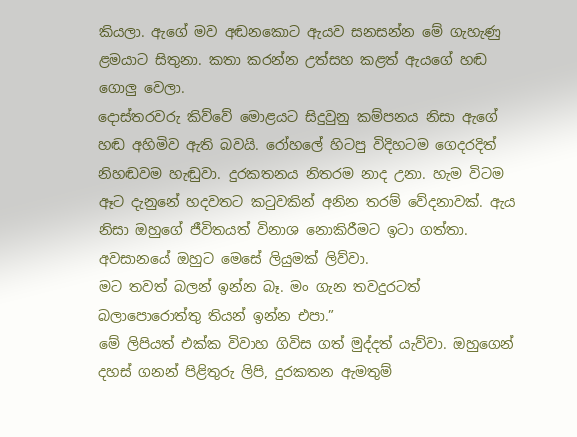කියලා. ඇගේ මව අඬනකොට ඇයව සනසන්න මේ ගැහැණු ළමයාට සිතුනා. කතා කරන්න උත්සහ කළත් ඇයගේ හඬ ගොලු වෙලා.
දොස්තරවරු කිව්වේ මොළයට සිදුවුනු කම්පනය නිසා ඇගේ හඬ අහිමිව ඇති බවයි. රෝහලේ හිටපු විදිහටම ගෙදරදිත් නිහඬවම හැඬුවා. දුරකතනය නිතරම නාද උනා. හැම විටම ඈට දැනුනේ හදවතට කටුවකින් අනින තරම් වේදනාවක්. ඇය නිසා ඔහුගේ ජීවිතයත් විනාශ නොකිරීමට ඉටා ගත්තා. අවසානයේ ඔහුට මෙසේ ලියුමක් ලිව්වා.
මට තවත් බලන් ඉන්න බෑ. මං ගැන තවදුරටත් බලාපොරොත්තු තියන් ඉන්න එපා.”
මේ ලිපියත් එක්ක විවාහ ගිවිස ගත් මුද්දත් යැව්වා. ඔහුගෙන් දහස් ගනන් පිළිතුරු ලිපි, දුරකතන ඇමතුම්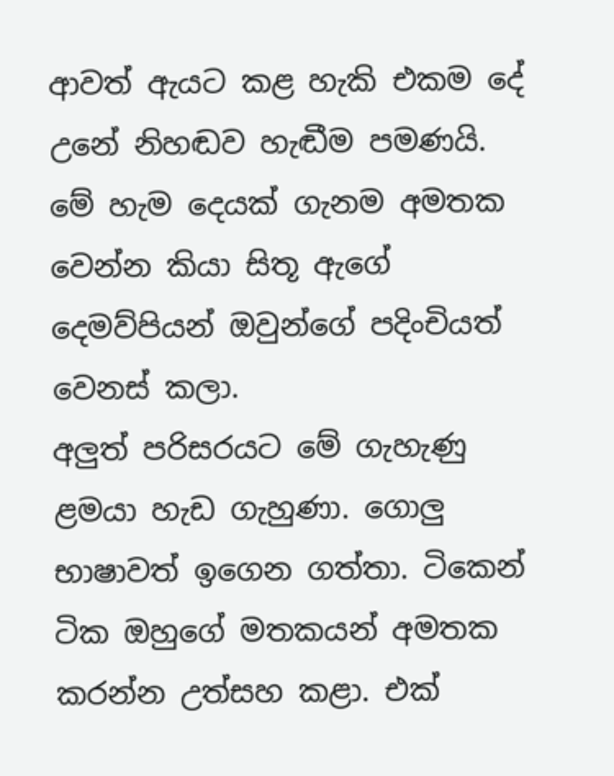ආවත් ඇයට කළ හැකි එකම දේ උනේ නිහඬව හැඬීම පමණයි.
මේ හැම දෙයක් ගැනම අමතක වෙන්න කියා සිතූ ඇගේ දෙමව්පියන් ඔවුන්ගේ පදිංචියත් වෙනස් කලා.
අලුත් පරිසරයට මේ ගැහැණු ළමයා හැඩ ගැහුණා. ගොලු භාෂාවත් ඉගෙන ගත්තා. ටිකෙන් ටික ඔහුගේ මතකයන් අමතක කරන්න උත්සහ කළා. එක්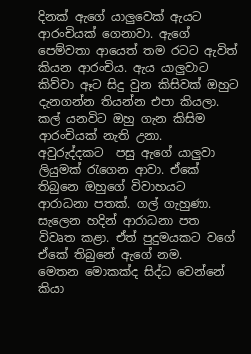දිනක් ඇගේ යාලුවෙක් ඇයට ආරංචියක් ගෙනාවා. ඇගේ පෙම්වතා ආයෙත් තම රටට ඇවිත් කියන ආරංචිය. ඇය යාලුවාට කිව්වා ඈට සිදු වුන කිසිවක් ඔහුට දැනගන්න තියන්න එපා කියලා. කල් යනවිට ඔහු ගැන කිසිම ආරංචියක් නැති උනා.
අවුරුද්දකට  පසු ඇගේ යාලුවා ලියුමක් රැගෙන ආවා. ඒකේ තිබුනෙ ඔහුගේ විවාහයට ආරාධනා පතක්. ගල් ගැහුණා. සැලෙන හදින් ආරාධනා පත විවෘත කළා. ඒත් පුදුමයකට වගේ ඒකේ තිබුනේ ඇගේ නම.
මෙතන මොකක්ද සිද්ධ වෙන්නේ කියා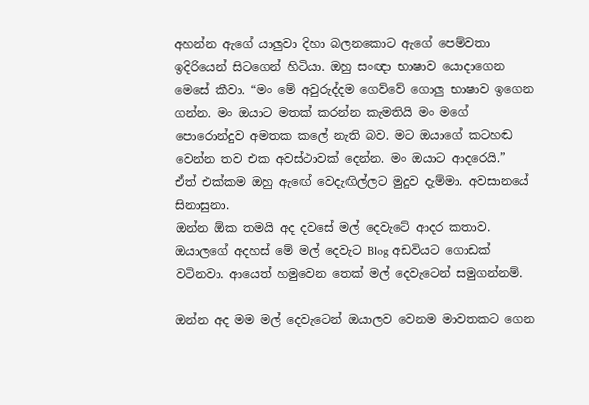අහන්න ඇගේ යාලුවා දිහා බලනකොට ඇගේ පෙම්වතා ඉදිරියෙන් සිටගෙන් හිටියා. ඔහු සංඥා භාෂාව යොදාගෙන මෙසේ කීවා. “මං මේ අවුරුද්දම ගෙව්වේ ගොලු භාෂාව ඉගෙන ගන්න. මං ඔයාට මතක් කරන්න කැමතියි මං මගේ පොරොන්දුව අමතක කලේ නැති බව. මට ඔයාගේ කටහඬ වෙන්න තව එක අවස්ථාවක් දෙන්න. මං ඔයාට ආදරෙයි.”
ඒත් එක්කම ඔහු ඇඟේ වෙදැඟිල්ලට මුදුව දැම්මා. අවසානයේ සිනාසුනා.
ඔන්න ඕක තමයි අද දවසේ මල් දෙවැටේ ආදර කතාව. ඔයාලගේ අදහස් මේ මල් දෙවැට Blog අඩවියට ගොඩක් වටිනවා. ආයෙත් හමුවෙන තෙක් මල් දෙවැටෙන් සමුගන්නම්.

ඔන්න අද මම මල් දෙවැටෙන් ඔයාලව වෙනම මාවතකට ගෙන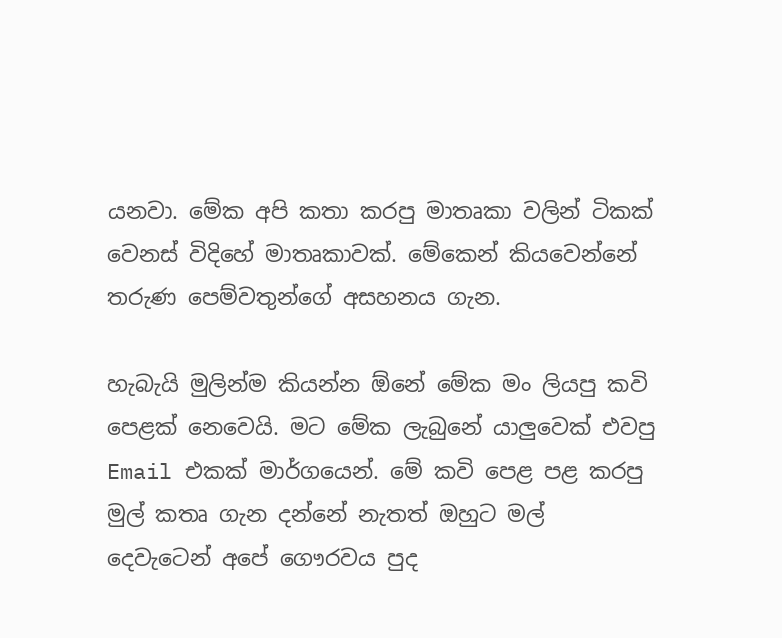යනවා. මේක අපි කතා කරපු මාතෘකා වලින් ටිකක් වෙනස් විදිහේ මාතෘකාවක්. මේකෙන් කියවෙන්නේ තරුණ පෙම්වතුන්ගේ අසහනය ගැන.

හැබැයි මුලින්ම කියන්න ඕනේ මේක මං ලියපු කවි පෙළක් නෙවෙයි. මට මේක ලැබුනේ යාලුවෙක් එවපු Email එකක් මාර්ගයෙන්. මේ කවි පෙළ පළ කරපු මුල් කතෘ ගැන දන්නේ නැතත් ඔහුට මල් දෙවැටෙන් අපේ ගෞරවය පුද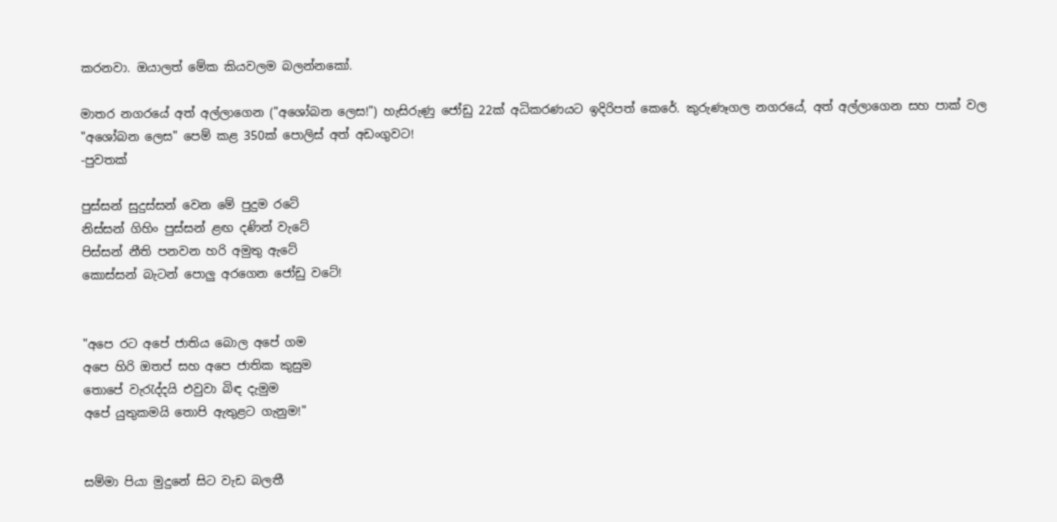කරනවා. ඔයාලත් මේක කියවලම බලන්නකෝ.

මාතර නගරයේ අත් අල්ලාගෙන ("අශෝබන ලෙස!") හැසිරුණු ජෝඩු 22ක් අධිකරණයට ඉදිරිපත් කෙරේ. කුරුණෑගල නගරයේ, අත් අල්ලාගෙන සහ පාක් වල "අශෝබන ලෙස" පෙම් කළ 350ක් පොලිස් අත් අඩංගුවට!
-පුවතක්

පුස්සන් සුදුස්සන් වෙන මේ පුදුම රටේ
නිස්සන් ගිහිං පුස්සන් ළඟ දණින් වැටේ
පිස්සන් නීති පනවන හරි අමුතු ඇටේ
කොස්සන් බැටන් පොලු අරගෙන ජෝඩු වටේ!


"අපෙ රට අපේ ජාතිය බොල අපේ ගම
අපෙ හිරි ඔතප් සහ අපෙ ජාතික කුසුම
තොපේ වැරැද්දයි එවුවා බිඳ දැමුම
අපේ යුතුකමයි තොපි ඇතුළට ගැනුම!"


සම්මා පියා මුදුනේ සිට වැඩ බලතී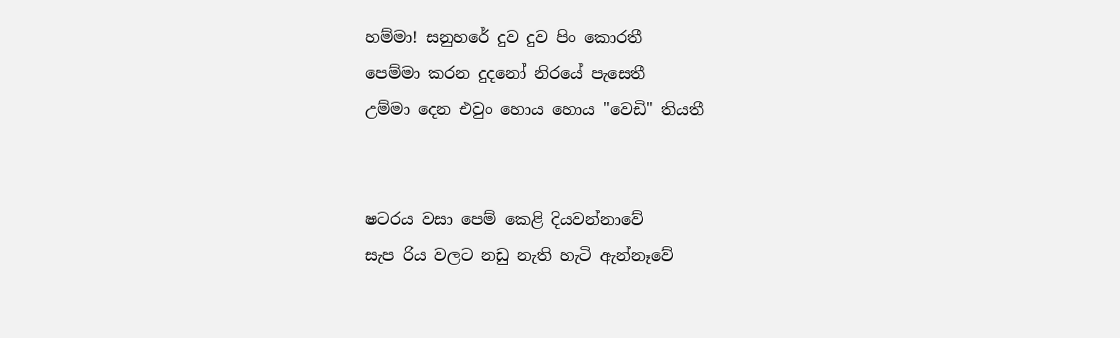හම්මා! සනුහරේ දුව දුව පිං කොරතී
පෙම්මා කරන දුදනෝ නිරයේ පැසෙතී
උම්මා දෙන එවුං හොය හොය "වෙඩි" තියතී


ෂටරය වසා පෙම් කෙළි දියවන්නාවේ
සැප රිය වලට නඩු නැති හැටි ඇන්නෑවේ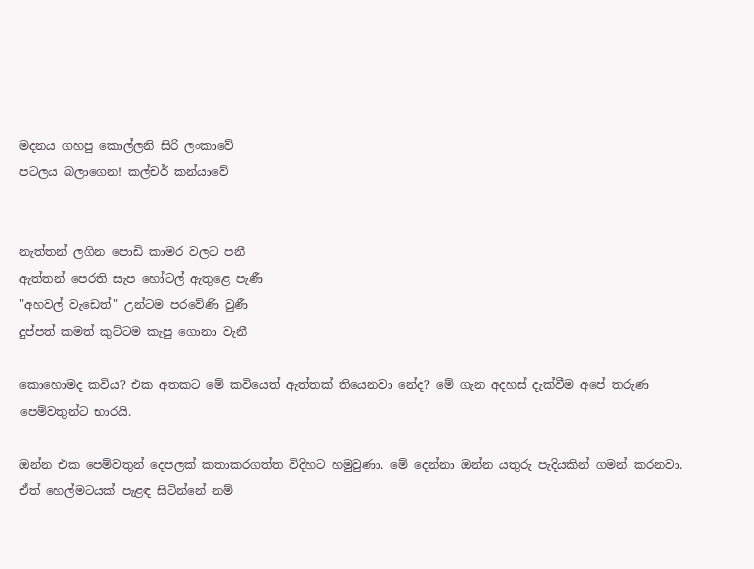මදනය ගහපු කොල්ලනි සිරි ලංකාවේ
පටලය බලාගෙන! කල්චර් කන්යාවේ


නැත්තන් ලගින පොඩි කාමර වලට පනී
ඇත්තන් පෙරති සැප හෝටල් ඇතුළෙ පැණී
"අහවල් වැඩෙත්" උන්ටම පරවේණි වුණී
දුප්පත් කමත් කුට්ටම කැපු ගොනා වැනී

කොහොමද කවිය? එක අතකට මේ කවියෙත් ඇත්තක් තියෙනවා නේද? මේ ගැන අදහස් දැක්වීම අපේ තරුණ පෙම්වතුන්ට භාරයි.

ඔන්න එක පෙම්වතුන් දෙපලක් කතාකරගත්ත විදිහට හමුවුණා. මේ දෙන්නා ඔන්න යතුරු පැදියකින් ගමන් කරනවා. ඒත් හෙල්මටයක් පැළඳ සිටින්නේ නම්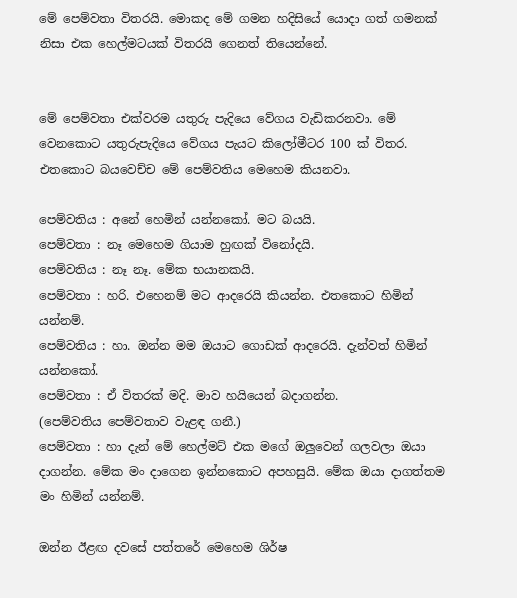මේ පෙම්වතා විතරයි. මොකද මේ ගමන හදිසියේ යොදා ගත් ගමනක් නිසා එක හෙල්මටයක් විතරයි ගෙනත් තියෙන්නේ.


මේ පෙම්වතා එක්වරම යතුරු පැදියෙ වේගය වැඩිකරනවා. මේ වෙනකොට යතුරුපැදියෙ වේගය පැයට කිලෝමීටර 100 ක් විතර. එතකොට බයවෙච්ච මේ පෙම්වතිය මෙහෙම කියනවා.

පෙම්වතිය : අනේ හෙමින් යන්නකෝ. මට බයයි.
පෙම්වතා : නෑ මෙහෙම ගියාම හුඟක් විනෝදයි.
පෙම්වතිය : නෑ නෑ. මේක භයානකයි.
පෙම්වතා : හරි. එහෙනම් මට ආදරෙයි කියන්න. එතකොට හිමින් යන්නම්.
පෙම්වතිය : හා. ඔන්න මම ඔයාට ගොඩක් ආදරෙයි. දැන්වත් හිමින් යන්නකෝ.
පෙම්වතා : ඒ විතරක් මදි. මාව හයියෙන් බදාගන්න.
(පෙම්වතිය පෙම්වතාව වැළඳ ගනී.)
පෙම්වතා : හා දැන් මේ හෙල්මට් එක මගේ ඔලුවෙන් ගලවලා ඔයා දාගන්න. මේක මං දාගෙන ඉන්නකොට අපහසුයි. මේක ඔයා දාගත්තම මං හිමින් යන්නම්.

ඔන්න ඊළඟ දවසේ පත්තරේ මෙහෙම ශිර්ෂ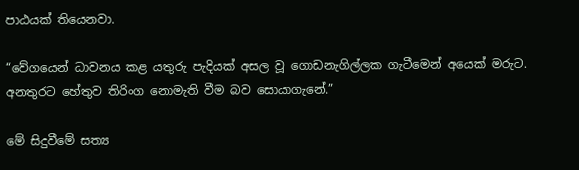පාඨයක් තියෙනවා.

“වේගයෙන් ධාවනය කළ යතුරු පැදියක් අසල වූ ගොඩනැගිල්ලක ගැටීමෙන් අයෙක් මරුට. අනතුරට හේතුව තිරිංග නොමැති වීම බව සොයාගැනේ.”

මේ සිදුවීමේ සත්‍ය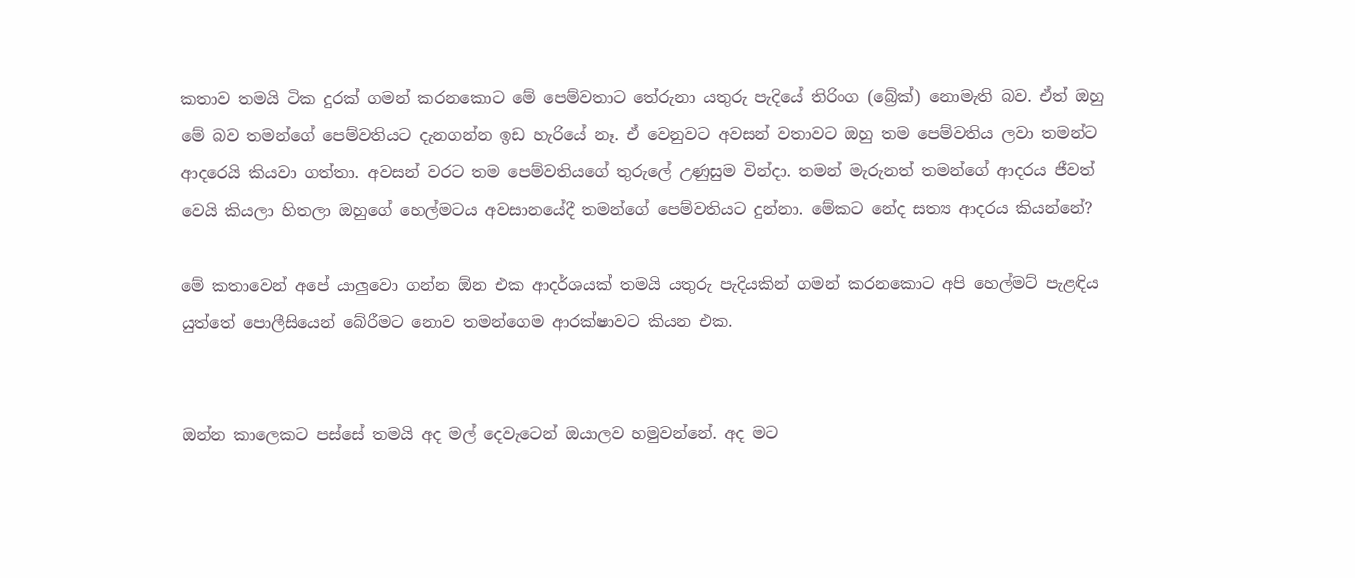කතාව තමයි ටික දුරක් ගමන් කරනකොට මේ පෙම්වතාට තේරුනා යතුරු පැදියේ තිරිංග (බ්‍රේක්) නොමැති බව. ඒත් ඔහු මේ බව තමන්ගේ පෙම්වතියට දැනගන්න ඉඩ හැරියේ නෑ. ඒ වෙනුවට අවසන් වතාවට ඔහු තම පෙම්වතිය ලවා තමන්ට ආදරෙයි කියවා ගත්තා. අවසන් වරට තම පෙම්වතියගේ තුරුලේ උණුසුම වින්දා. තමන් මැරුනත් තමන්ගේ ආදරය ජීවත් වෙයි කියලා හිතලා ඔහුගේ හෙල්මටය අවසානයේදී තමන්ගේ පෙම්වතියට දුන්නා. මේකට නේද සත්‍ය ආදරය කියන්නේ?

මේ කතාවෙන් අපේ යාලුවො ගන්න ඕන එක ආදර්ශයක් තමයි යතුරු පැදියකින් ගමන් කරනකොට අපි හෙල්මට් පැළඳිය යුත්තේ පොලීසියෙන් බේරීමට නොව තමන්ගෙම ආරක්ෂාවට කියන එක.


ඔන්න කාලෙකට පස්සේ තමයි අද මල් දෙවැටෙන් ඔයාලව හමුවන්නේ. අද මට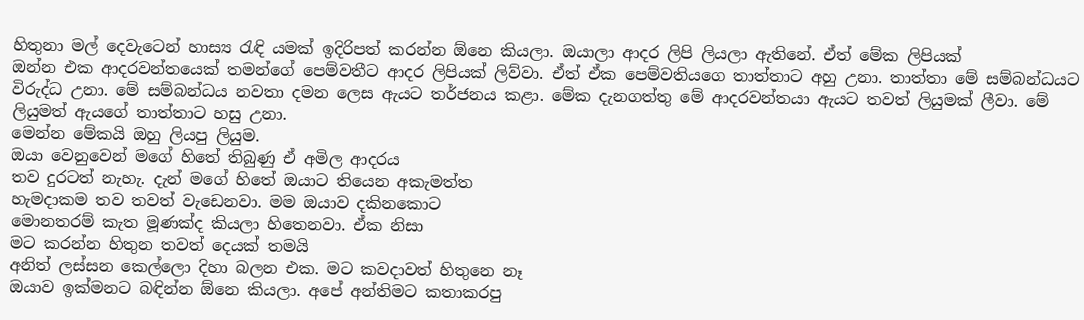හිතුනා මල් දෙවැටෙන් හාස්‍ය රැඳි යමක් ඉදිරිපත් කරන්න ඕනෙ කියලා. ඔයාලා ආදර ලිපි ලියලා ඇතිනේ. ඒත් මේක ලිපියක්
ඔන්න එක ආදරවන්තයෙක් තමන්ගේ පෙම්වතීට ආදර ලිපියක් ලිව්වා. ඒත් ඒක පෙම්වතියගෙ තාත්තාට අහු උනා. තාත්තා මේ සම්බන්ධයට විරුද්ධ උනා. මේ සම්බන්ධය නවතා දමන ලෙස ඇයට තර්ජනය කළා. මේක දැනගත්තු මේ ආදරවන්තයා ඇයට තවත් ලියුමක් ලීවා. මේ ලියුමත් ඇයගේ තාත්තාට හසු උනා.
මෙන්න මේකයි ඔහු ලියපු ලියුම.
ඔයා වෙනුවෙන් මගේ හිතේ තිබුණු ඒ අමිල ආදරය
තව දුරටත් නැහැ. දැන් මගේ හිතේ ඔයාට තියෙන අකැමත්ත
හැමදාකම තව තවත් වැඩෙනවා. මම ඔයාව දකිනකොට
මොනතරම් කැත මූණක්ද කියලා හිතෙනවා. ඒක නිසා
මට කරන්න හිතුන තවත් දෙයක් තමයි
අනිත් ලස්සන කෙල්ලො දිහා බලන එක. මට කවදාවත් හිතුනෙ නෑ
ඔයාව ඉක්මනට බඳින්න ඕනෙ කියලා. අපේ අන්තිමට කතාකරපු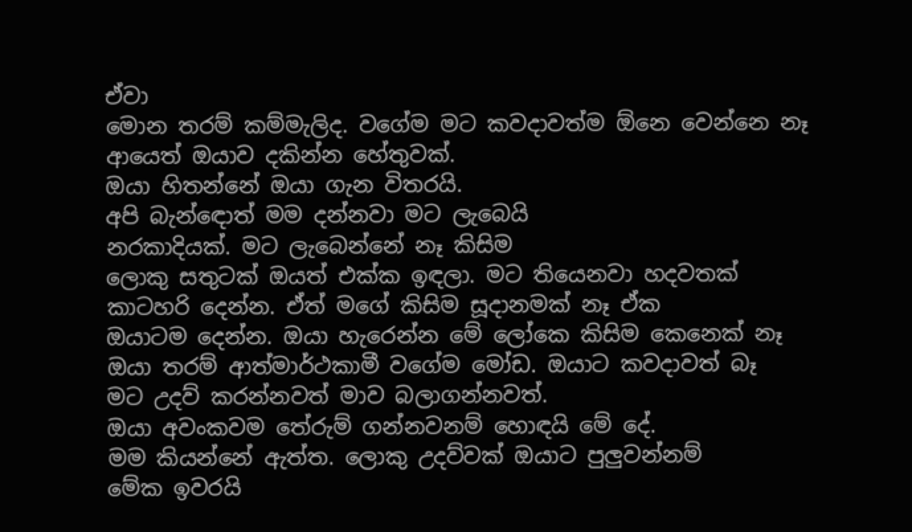ඒවා
මොන තරම් කම්මැලිද. වගේම මට කවදාවත්ම ඕනෙ වෙන්නෙ නෑ
ආයෙත් ඔයාව දකින්න හේතුවක්.
ඔයා හිතන්නේ ඔයා ගැන විතරයි.
අපි බැන්ඳොත් මම දන්නවා මට ලැබෙයි
නරකාදියක්. මට ලැබෙන්නේ නෑ කිසිම
ලොකු සතුටක් ඔයත් එක්ක ඉඳලා. මට තියෙනවා හදවතක්
කාටහරි දෙන්න. ඒත් මගේ කිසිම සූදානමක් නෑ ඒක
ඔයාටම දෙන්න. ඔයා හැරෙන්න මේ ලෝකෙ කිසිම කෙනෙක් නෑ
ඔයා තරම් ආත්මාර්ථකාමී වගේම මෝඩ. ඔයාට කවදාවත් බෑ
මට උදව් කරන්නවත් මාව බලාගන්නවත්.
ඔයා අවංකවම තේරුම් ගන්නවනම් හොඳයි මේ දේ.
මම කියන්නේ ඇත්ත. ලොකු උදව්වක් ඔයාට පුලුවන්නම්
මේක ඉවරයි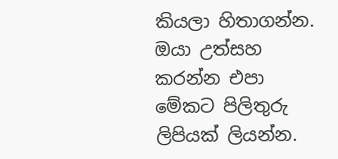කියලා හිතාගන්න. ඔයා උත්සහ කරන්න එපා
මේකට පිලිතුරු ලිපියක් ලියන්න.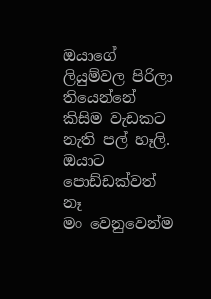ඔයාගේ ලියුම්වල පිරිලා තියෙන්නේ
කිසිම වැඩකට නැති පල් හෑලි. ඔයාට පොඩ්ඩක්වත් නෑ
මං වෙනුවෙන්ම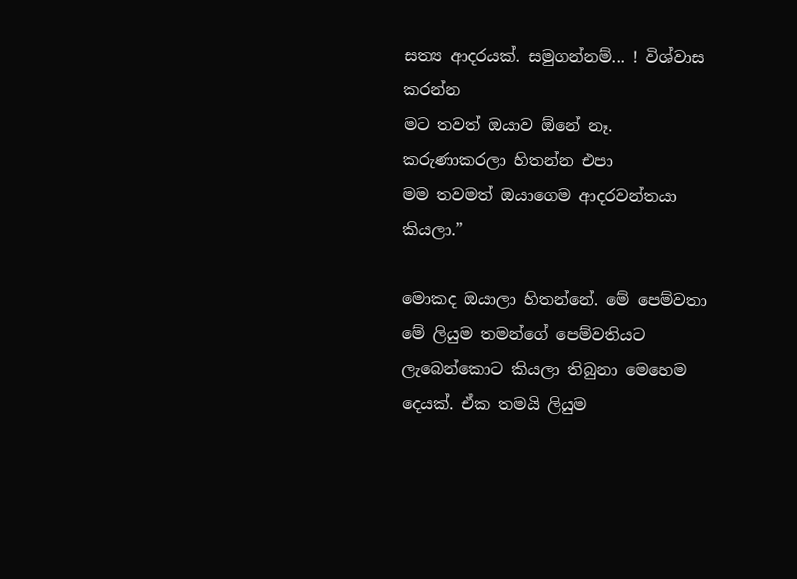සත්‍ය ආදරයක්. සමුගන්නම්... ! විශ්වාස කරන්න
මට තවත් ඔයාව ඕනේ නෑ. කරුණාකරලා හිතන්න එපා
මම තවමත් ඔයාගෙම ආදරවන්තයා කියලා.”

මොකද ඔයාලා හිතන්නේ. මේ පෙම්වතා මේ ලියුම තමන්ගේ පෙම්වතියට ලැබෙන්කොට කියලා තිබුනා මෙහෙම දෙයක්. ඒක තමයි ලියුම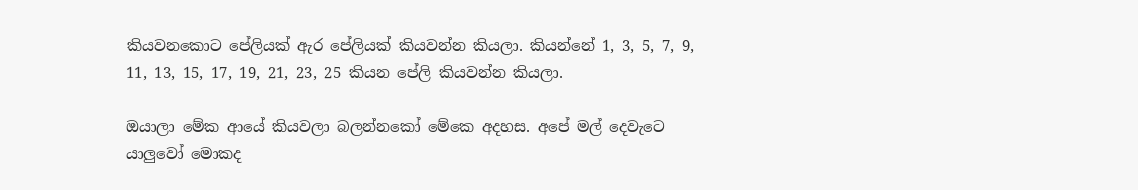කියවනකොට පේලියක් ඇර පේලියක් කියවන්න කියලා. කියන්නේ 1, 3, 5, 7, 9, 11, 13, 15, 17, 19, 21, 23, 25 කියන පේලි කියවන්න කියලා.

ඔයාලා මේක ආයේ කියවලා බලන්නකෝ මේකෙ අදහස. අපේ මල් දෙවැටෙ යාලුවෝ මොකද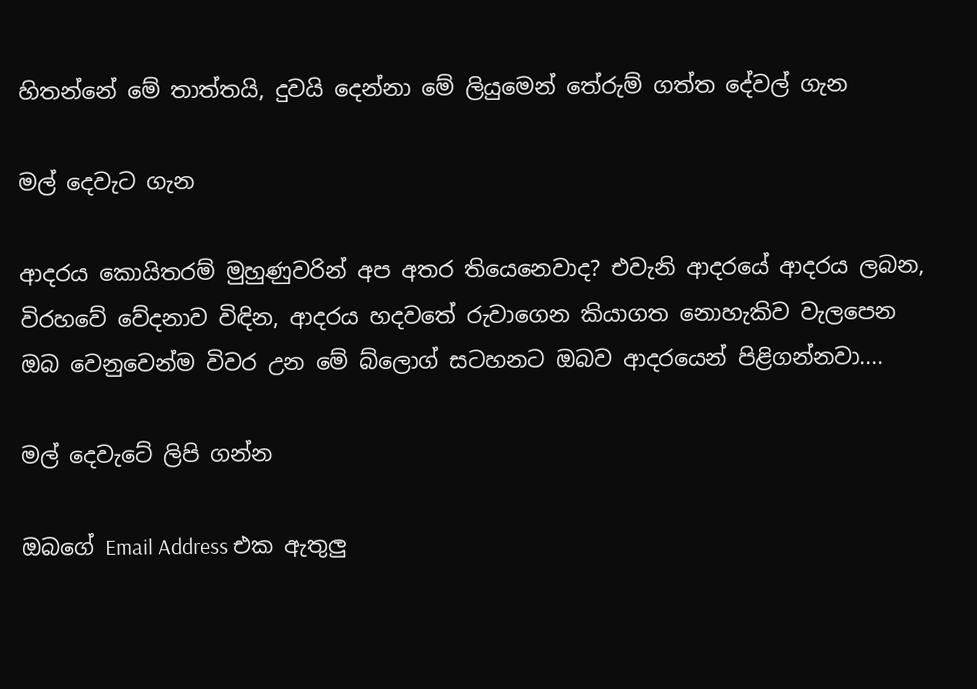හිතන්නේ මේ තාත්තයි, දුවයි දෙන්නා මේ ලියුමෙන් තේරුම් ගත්ත දේවල් ගැන

මල් දෙවැට ගැන

ආදරය කොයිතරම් මුහුණුවරින් අප අතර තියෙනෙවාද? එවැනි ආදරයේ ආදරය ලබන, විරහවේ වේදනාව විඳින, ආදරය හදවතේ රුවාගෙන කියාගත නොහැකිව වැලපෙන ඔබ වෙනුවෙන්ම විවර උන මේ බ්ලොග් සටහනට ඔබව ආදරයෙන් පිළිගන්නවා....

මල් දෙවැටේ ලිපි ගන්න

ඔබගේ Email Address එක ඇතුලු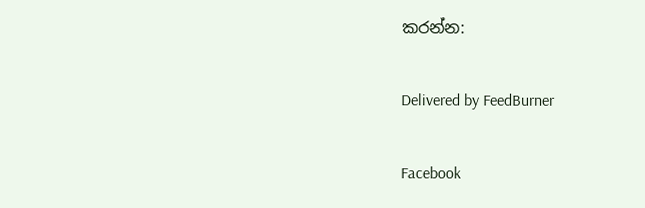කරන්න:

Delivered by FeedBurner

Facebook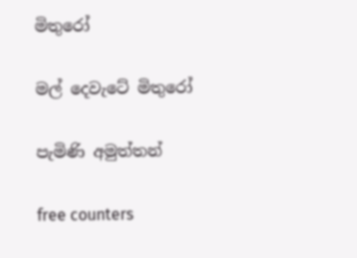මිතුරෝ

මල් දෙවැටේ මිතුරෝ

පැමිණි අමුත්තන්

free counters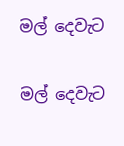මල් දෙවැට

මල් දෙවැට